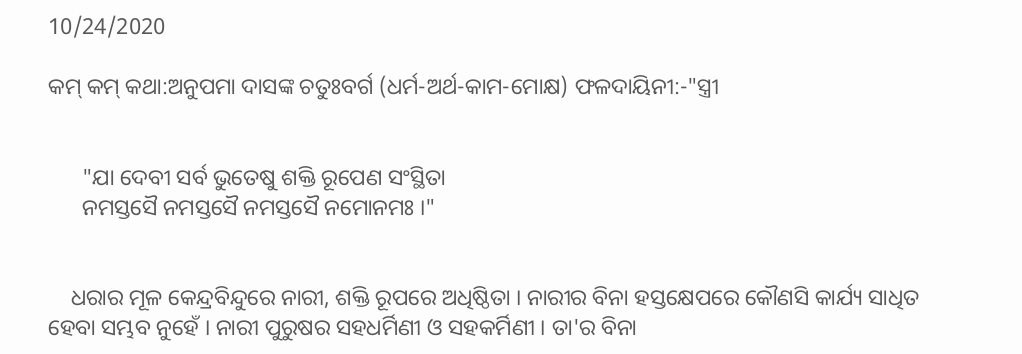10/24/2020

କମ୍‌ କମ୍‌ କଥା:ଅନୁପମା ଦାସଙ୍କ ଚତୁଃବର୍ଗ (ଧର୍ମ-ଅର୍ଥ-କାମ-ମୋକ୍ଷ) ଫଳଦାୟିନୀ:-"ସ୍ତ୍ରୀ


      "ଯା ଦେବୀ ସର୍ବ ଭୁତେଷୁ ଶକ୍ତି ରୂପେଣ ସଂସ୍ଥିତା
      ନମସ୍ତସୈ ନମସ୍ତସୈ ନମସ୍ତସୈ ନମୋନମଃ ।"


    ଧରାର ମୂଳ କେନ୍ଦ୍ରବିନ୍ଦୁରେ ନାରୀ, ଶକ୍ତି ରୂପରେ ଅଧିଷ୍ଠିତା । ନାରୀର ବିନା ହସ୍ତକ୍ଷେପରେ କୌଣସି କାର୍ଯ୍ୟ ସାଧିତ ହେବା ସମ୍ଭବ ନୁହେଁ । ନାରୀ ପୁରୁଷର ସହଧର୍ମିଣୀ ଓ ସହକର୍ମିଣୀ । ତା'ର ବିନା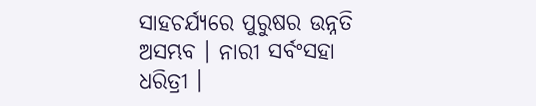ସାହଚର୍ଯ୍ୟରେ ପୁରୁଷର ଉନ୍ନତି ଅସମ୍ଭବ । ନାରୀ ସର୍ବଂସହା ଧରିତ୍ରୀ ।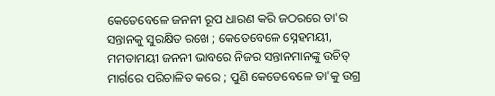କେତେବେଳେ ଜନନୀ ରୂପ ଧାରଣ କରି ଜଠରରେ ତା'ର ସନ୍ତାନକୁ ସୁରକ୍ଷିତ ରଖେ ; କେତେବେଳେ ସ୍ନେହମୟୀ, ମମତାମୟୀ ଜନନୀ ଭାବରେ ନିଜର ସନ୍ତାନମାନଙ୍କୁ ଉଚିତ୍ ମାର୍ଗରେ ପରିଚାଳିତ କରେ ; ପୁଣି କେତେବେଳେ ତା'କୁ ଉଗ୍ର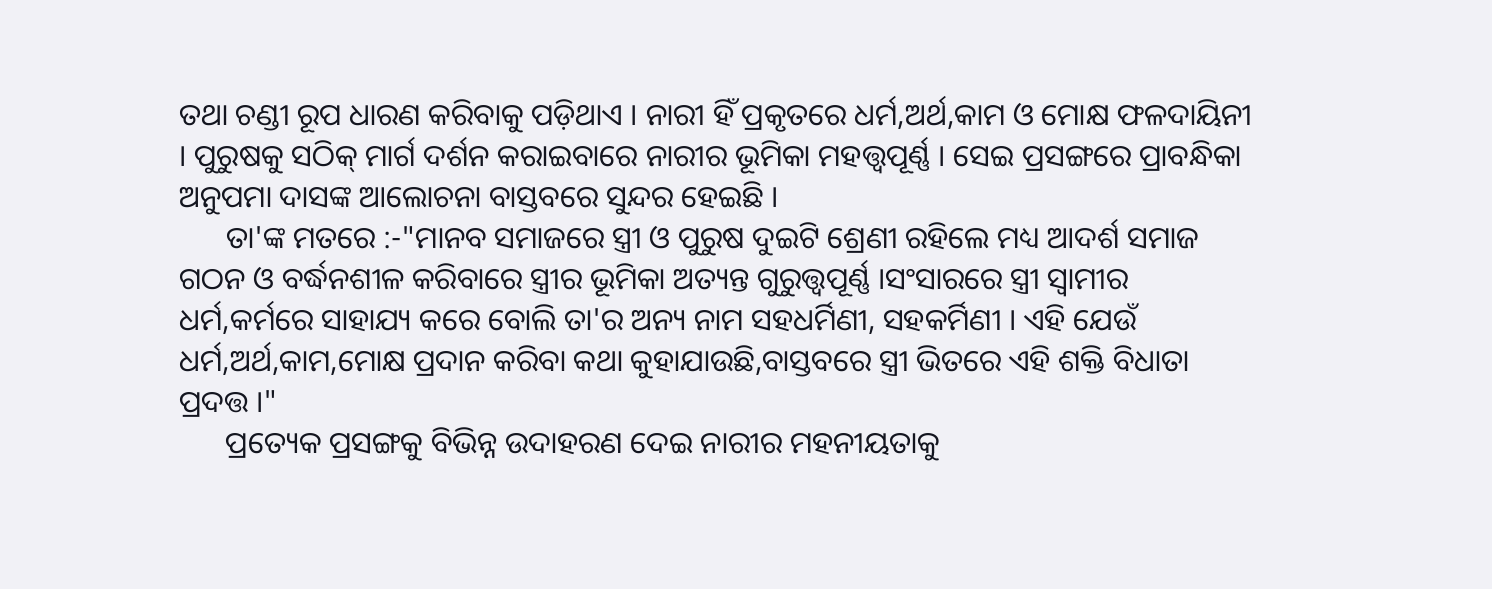ତଥା ଚଣ୍ଡୀ ରୂପ ଧାରଣ କରିବାକୁ ପଡ଼ିଥାଏ । ନାରୀ ହିଁ ପ୍ରକୃତରେ ଧର୍ମ,ଅର୍ଥ,କାମ ଓ ମୋକ୍ଷ ଫଳଦାୟିନୀ । ପୁରୁଷକୁ ସଠିକ୍ ମାର୍ଗ ଦର୍ଶନ କରାଇବାରେ ନାରୀର ଭୂମିକା ମହତ୍ତ୍ବପୂର୍ଣ୍ଣ । ସେଇ ପ୍ରସଙ୍ଗରେ ପ୍ରାବନ୍ଧିକା  ଅନୁପମା ଦାସଙ୍କ ଆଲୋଚନା ବାସ୍ତବରେ ସୁନ୍ଦର ହେଇଛି ।
      ତା'ଙ୍କ ମତରେ :-"ମାନବ ସମାଜରେ ସ୍ତ୍ରୀ ଓ ପୁରୁଷ ଦୁଇଟି ଶ୍ରେଣୀ ରହିଲେ ମଧ୍ୟ ଆଦର୍ଶ ସମାଜ ଗଠନ ଓ ବର୍ଦ୍ଧନଶୀଳ କରିବାରେ ସ୍ତ୍ରୀର ଭୂମିକା ଅତ୍ୟନ୍ତ ଗୁରୁତ୍ତ୍ବପୂର୍ଣ୍ଣ ।ସଂସାରରେ ସ୍ତ୍ରୀ ସ୍ବାମୀର ଧର୍ମ,କର୍ମରେ ସାହାଯ୍ୟ କରେ ବୋଲି ତା'ର ଅନ୍ୟ ନାମ ସହଧର୍ମିଣୀ, ସହକର୍ମିଣୀ । ଏହି ଯେଉଁ ଧର୍ମ,ଅର୍ଥ,କାମ,ମୋକ୍ଷ ପ୍ରଦାନ କରିବା କଥା କୁହାଯାଉଛି,ବାସ୍ତବରେ ସ୍ତ୍ରୀ ଭିତରେ ଏହି ଶକ୍ତି ବିଧାତା ପ୍ରଦତ୍ତ ।"
      ପ୍ରତ୍ୟେକ ପ୍ରସଙ୍ଗକୁ ବିଭିନ୍ନ ଉଦାହରଣ ଦେଇ ନାରୀର ମହନୀୟତାକୁ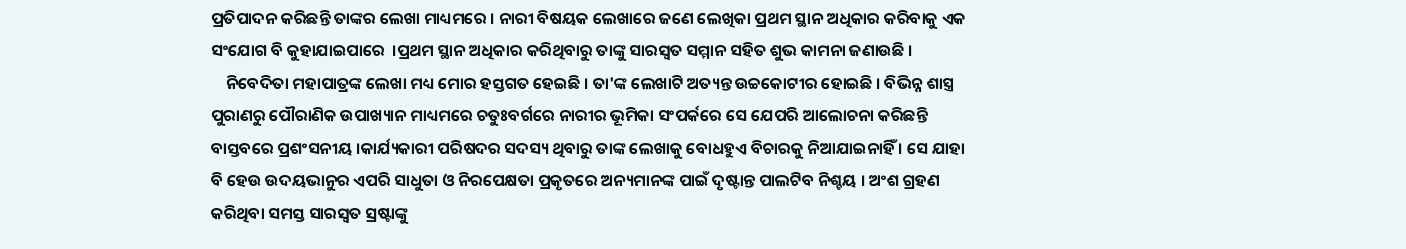ପ୍ରତିପାଦନ କରିଛନ୍ତି ତାଙ୍କର ଲେଖା ମାଧ୍ୟମରେ । ନାରୀ ବିଷୟକ ଲେଖାରେ ଜଣେ ଲେଖିକା ପ୍ରଥମ ସ୍ଥାନ ଅଧିକାର କରିବାକୁ ଏକ ସଂଯୋଗ ବି କୁହାଯାଇପାରେ  ।ପ୍ରଥମ ସ୍ଥାନ ଅଧିକାର କରିଥିବାରୁ ତାଙ୍କୁ ସାରସ୍ବତ ସମ୍ମାନ ସହିତ ଶୁଭ କାମନା ଜଣାଉଛି ।
    ନିବେଦିତା ମହାପାତ୍ରଙ୍କ ଲେଖା ମଧ୍ୟ ମୋର ହସ୍ତଗତ ହେଇଛି । ତା'ଙ୍କ ଲେଖାଟି ଅତ୍ୟନ୍ତ ଉଚ୍ଚକୋଟୀର ହୋଇଛି । ବିଭିନ୍ନ ଶାସ୍ତ୍ର ପୁରାଣରୁ ପୌରାଣିକ ଉପାଖ୍ୟାନ ମାଧ୍ୟମରେ ଚତୁଃବର୍ଗରେ ନାରୀର ଭୂମିକା ସଂପର୍କରେ ସେ ଯେପରି ଆଲୋଚନା କରିଛନ୍ତି ବାସ୍ତବରେ ପ୍ରଶଂସନୀୟ ।କାର୍ଯ୍ୟକାରୀ ପରିଷଦର ସଦସ୍ୟ ଥିବାରୁ ତାଙ୍କ ଲେଖାକୁ ବୋଧହୁଏ ବିଚାରକୁ ନିଆଯାଇନାହିଁ । ସେ ଯାହା ବି ହେଉ ଉଦୟଭାନୁର ଏପରି ସାଧୁତା ଓ ନିରପେକ୍ଷତା ପ୍ରକୃତରେ ଅନ୍ୟମାନଙ୍କ ପାଇଁ ଦୃଷ୍ଟାନ୍ତ ପାଲଟିବ ନିଶ୍ଚୟ । ଅଂଶ ଗ୍ରହଣ କରିଥିବା ସମସ୍ତ ସାରସ୍ବତ ସ୍ରଷ୍ଟାଙ୍କୁ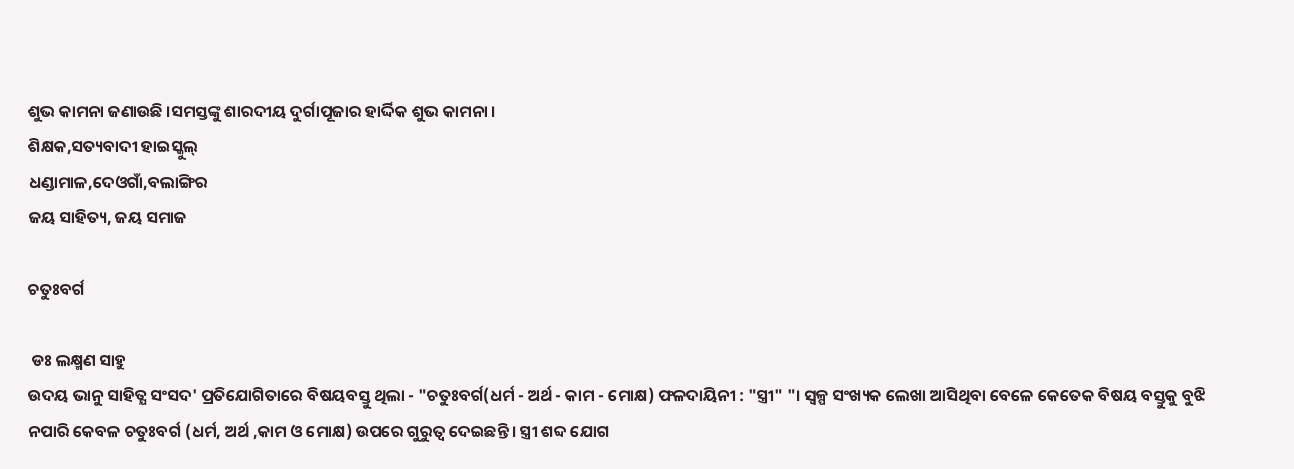ଶୁଭ କାମନା ଜଣାଉଛି ।ସମସ୍ତଙ୍କୁ ଶାରଦୀୟ ଦୁର୍ଗାପୂଜାର ହାର୍ଦ୍ଦିକ ଶୁଭ କାମନା ।
ଶିକ୍ଷକ,ସତ୍ୟବାଦୀ ହାଇସ୍କୁଲ୍
ଧଣ୍ଡାମାଳ,ଦେଓଗାଁ,ବଲାଙ୍ଗିର
ଜୟ ସାହିତ୍ୟ, ଜୟ ସମାଜ

ଚତୁଃବର୍ଗ

 ଡଃ ଲକ୍ଷ୍ମଣ ସାହୁ
ଉଦୟ ଭାନୁ ସାହିତ୍ଯ ସଂସଦ' ପ୍ରତିଯୋଗିତାରେ ବିଷୟବସ୍ତୁ ଥିଲା - "ଚତୁଃବର୍ଗ(ଧର୍ମ - ଅର୍ଥ - କାମ - ମୋକ୍ଷ) ଫଳଦାୟିନୀ : "ସ୍ତ୍ରୀ" "। ସ୍ୱଳ୍ପ ସଂଖ୍ୟକ ଲେଖା ଆସିଥିବା ବେଳେ କେତେକ ବିଷୟ ବସ୍ତୁକୁ ବୁଝି ନପାରି କେବଳ ଚତୁଃବର୍ଗ (ଧର୍ମ, ଅର୍ଥ ,କାମ ଓ ମୋକ୍ଷ) ଉପରେ ଗୁରୁତ୍ଵ ଦେଇଛନ୍ତି । ସ୍ତ୍ରୀ ଶବ୍ଦ ଯୋଗ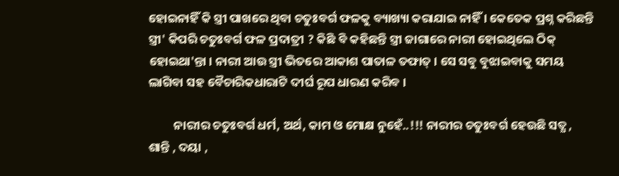ହୋଇନାହିଁ କି ସ୍ତ୍ରୀ ପାଖରେ ଥିବା ଚତୁଃବର୍ଗ ଫଳକୁ ବ୍ୟାଖ୍ୟା କରାଯାଇ ନାହିଁ । କେତେକ ପ୍ରଶ୍ନ କରିଛନ୍ତି ସ୍ତ୍ରୀ' କିପରି ଚତୁଃବର୍ଗ ଫଳ ପ୍ରଦାତ୍ରୀ ? କିଛି ବି କହିଛନ୍ତି ସ୍ତ୍ରୀ ଜାଗାରେ ନାରୀ ହୋଇଥିଲେ ଠିକ୍‌ ହୋଇଥା'ନ୍ତା । ନାରୀ ଆଉ ସ୍ତ୍ରୀ ଭିତରେ ଆକାଶ ପାତାଳ ତଫାତ୍ । ସେ ସବୁ ବୁଝାଇବାକୁ ସମୟ ଲାଗିବା ସହ ବୈଚାରିକଧାରାଟି ଦୀର୍ଘ ରୂପ ଧାରଣ କରିବ ।

         ନାରୀର ଚତୁଃବର୍ଗ ଧର୍ମ, ଅର୍ଥ, କାମ ଓ ମୋକ୍ଷ ନୁହେଁ..!!! ନାରୀର ଚତୁଃବର୍ଗ ହେଉଛି ସତ୍ଯ , ଶାନ୍ତି , ଦୟା ,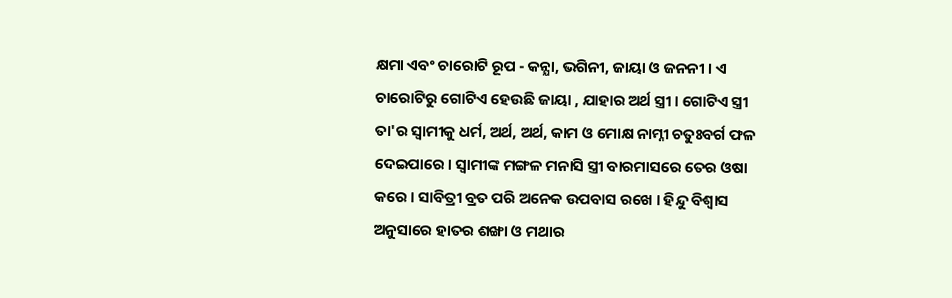କ୍ଷମା ଏବଂ ଚାରୋଟି ରୂପ - କନ୍ଯା, ଭଗିନୀ, ଜାୟା ଓ ଜନନୀ । ଏ ଚାରୋଟିରୁ ଗୋଟିଏ ହେଉଛି ଜାୟା , ଯାହାର ଅର୍ଥ ସ୍ତ୍ରୀ । ଗୋଟିଏ ସ୍ତ୍ରୀ ତା'ର ସ୍ବାମୀକୁ ଧର୍ମ, ଅର୍ଥ, ଅର୍ଥ, କାମ ଓ ମୋକ୍ଷ ନାମ୍ନୀ ଚତୁଃବର୍ଗ ଫଳ ଦେଇପାରେ । ସ୍ବାମୀଙ୍କ ମଙ୍ଗଳ ମନାସି ସ୍ତ୍ରୀ ବାରମାସରେ ତେର ଓଷା କରେ । ସାବିତ୍ରୀ ବ୍ରତ ପରି ଅନେକ ଉପବାସ ରଖେ । ହିନ୍ଦୁ ବିଶ୍ୱାସ ଅନୁସାରେ ହାତର ଶଙ୍ଖା ଓ ମଥାର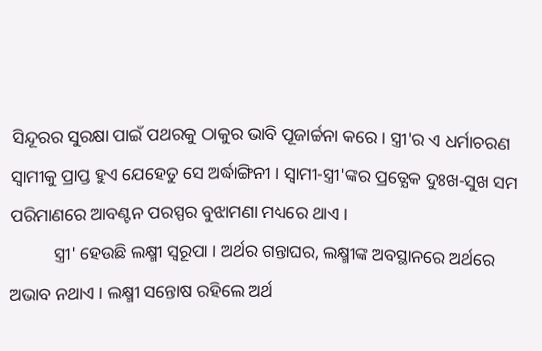ସିନ୍ଦୂରର ସୁରକ୍ଷା ପାଇଁ ପଥରକୁ ଠାକୁର ଭାବି ପୂଜାର୍ଚ୍ଚନା କରେ। ସ୍ତ୍ରୀ'ର ଏ ଧର୍ମାଚରଣ ସ୍ବାମୀକୁ ପ୍ରାପ୍ତ ହୁଏ ଯେହେତୁ ସେ ଅର୍ଦ୍ଧାଙ୍ଗିନୀ । ସ୍ବାମୀ-ସ୍ତ୍ରୀ'ଙ୍କର ପ୍ରତ୍ଯେକ ଦୁଃଖ-ସୁଖ ସମ ପରିମାଣରେ ଆବଣ୍ଟନ ପରସ୍ପର ବୁଝାମଣା ମଧ୍ୟରେ ଥାଏ ।
          ସ୍ତ୍ରୀ' ହେଉଛି ଲକ୍ଷ୍ମୀ ସ୍ବରୂପା । ଅର୍ଥର ଗନ୍ତାଘର, ଲକ୍ଷ୍ମୀଙ୍କ ଅବସ୍ଥାନରେ ଅର୍ଥରେ ଅଭାବ ନଥାଏ । ଲକ୍ଷ୍ମୀ ସନ୍ତୋଷ ରହିଲେ ଅର୍ଥ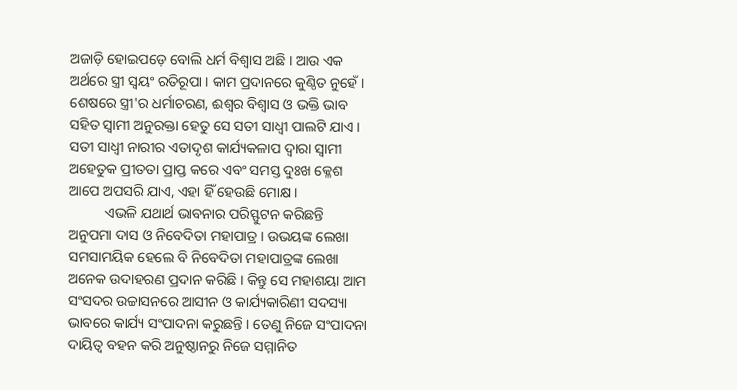ଅଜାଡ଼ି ହୋଇପଡ଼େ ବୋଲି ଧର୍ମ ବିଶ୍ବାସ ଅଛି । ଆଉ ଏକ ଅର୍ଥରେ ସ୍ତ୍ରୀ ସ୍ବୟଂ ରତିରୂପା । କାମ ପ୍ରଦାନରେ କୁଣ୍ଠିତ ନୁହେଁ । ଶେଷରେ ସ୍ତ୍ରୀ'ର ଧର୍ମାଚରଣ, ଈଶ୍ୱର ବିଶ୍ବାସ ଓ ଭକ୍ତି ଭାବ ସହିତ ସ୍ବାମୀ ଅନୁରକ୍ତା ହେତୁ ସେ ସତୀ ସାଧ୍ବୀ ପାଲଟି ଯାଏ । ସତୀ ସାଧ୍ବୀ ନାରୀର ଏତାଦୃଶ କାର୍ଯ୍ୟକଳାପ ଦ୍ବାରା ସ୍ବାମୀ ଅହେତୁକ ପ୍ରୀତତା ପ୍ରାପ୍ତ କରେ ଏବଂ ସମସ୍ତ ଦୁଃଖ କ୍ଳେଶ ଆପେ ଅପସରି ଯାଏ, ଏହା ହିଁ ହେଉଛି ମୋକ୍ଷ ।
          ଏଭଳି ଯଥାର୍ଥ ଭାବନାର ପରିସ୍ଫୁଟନ କରିଛନ୍ତି ଅନୁପମା ଦାସ ଓ ନିବେଦିତା ମହାପାତ୍ର । ଉଭୟଙ୍କ ଲେଖା ସମସାମୟିକ ହେଲେ ବି ନିବେଦିତା ମହାପାତ୍ରଙ୍କ ଲେଖା ଅନେକ ଉଦାହରଣ ପ୍ରଦାନ କରିଛି । କିନ୍ତୁ ସେ ମହାଶୟା ଆମ ସଂସଦର ଉଚ୍ଚାସନରେ ଆସୀନ ଓ କାର୍ଯ୍ୟକାରିଣୀ ସଦସ୍ୟା ଭାବରେ କାର୍ଯ୍ୟ ସଂପାଦନା କରୁଛନ୍ତି । ତେଣୁ ନିଜେ ସଂପାଦନା ଦାୟିତ୍ଵ ବହନ କରି ଅନୁଷ୍ଠାନରୁ ନିଜେ ସମ୍ମାନିତ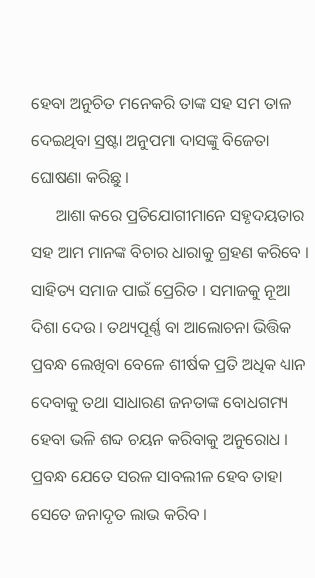ହେବା ଅନୁଚିତ ମନେକରି ତାଙ୍କ ସହ ସମ ତାଳ ଦେଇଥିବା ସ୍ରଷ୍ଟା ଅନୁପମା ଦାସଙ୍କୁ ବିଜେତା ଘୋଷଣା କରିଛୁ ।
      ଆଶା କରେ ପ୍ରତିଯୋଗୀମାନେ ସହୃଦୟତାର ସହ ଆମ ମାନଙ୍କ ବିଚାର ଧାରାକୁ ଗ୍ରହଣ କରିବେ । ସାହିତ୍ୟ ସମାଜ ପାଇଁ ପ୍ରେରିତ । ସମାଜକୁ ନୂଆ ଦିଶା ଦେଉ । ତଥ୍ୟପୂର୍ଣ୍ଣ ବା ଆଲୋଚନା ଭିତ୍ତିକ ପ୍ରବନ୍ଧ ଲେଖିବା ବେଳେ ଶୀର୍ଷକ ପ୍ରତି ଅଧିକ ଧ୍ୟାନ ଦେବାକୁ ତଥା ସାଧାରଣ ଜନତାଙ୍କ ବୋଧଗମ୍ୟ ହେବା ଭଳି ଶବ୍ଦ ଚୟନ କରିବାକୁ ଅନୁରୋଧ । ପ୍ରବନ୍ଧ ଯେତେ ସରଳ ସାବଲୀଳ ହେବ ତାହା ସେତେ ଜନାଦୃତ ଲାଭ କରିବ ।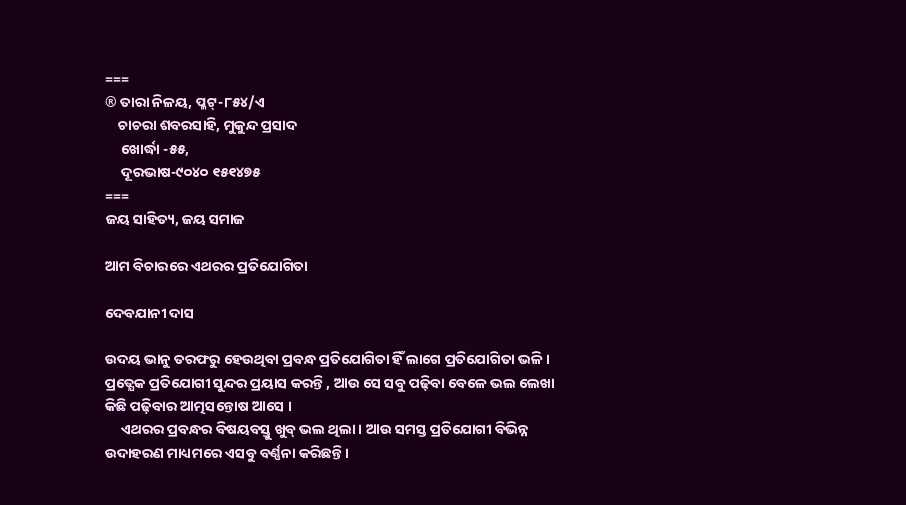===
® ତାରା ନିଳୟ, ପ୍ଳଟ୍-୮୫୪/ଏ
    ଚାଚରା ଶବରସାହି, ମୁକୁନ୍ଦ ପ୍ରସାଦ
     ଖୋର୍ଦ୍ଧା -୫୫,
     ଦୂରଭାଷ-୯୦୪୦ ୧୫୧୪୭୫
===
ଜୟ ସାହିତ୍ୟ, ଜୟ ସମାଜ

ଆମ ବିଚାରରେ ଏଥରର ପ୍ରତିଯୋଗିତା

ଦେବଯାନୀ ଦାସ

ଉଦୟ ଭାନୁ ତରଫରୁ ହେଉଥିବା ପ୍ରବନ୍ଧ ପ୍ରତିଯୋଗିତା ହିଁ ଲାଗେ ପ୍ରତିଯୋଗିତା ଭଳି । ପ୍ରତ୍ଯେକ ପ୍ରତିଯୋଗୀ ସୁନ୍ଦର ପ୍ରୟାସ କରନ୍ତି , ଆଉ ସେ ସବୁ ପଢ଼ିବା ବେଳେ ଭଲ ଲେଖା କିଛି ପଢ଼ିବାର ଆତ୍ମସନ୍ତୋଷ ଆସେ ।
     ଏଥରର ପ୍ରବନ୍ଧର ବିଷୟବସ୍ତୁ ଖୁବ୍‌ ଭଲ ଥିଲା । ଆଉ ସମସ୍ତ ପ୍ରତିଯୋଗୀ ବିଭିନ୍ନ ଉଦାହରଣ ମାଧ୍ୟମରେ ଏସବୁ ବର୍ଣ୍ଣନା କରିଛନ୍ତି ।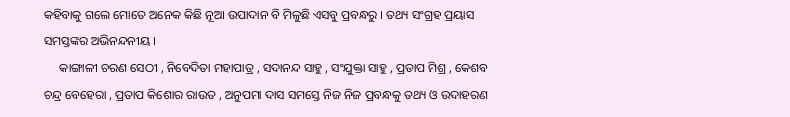କହିବାକୁ ଗଲେ ମୋତେ ଅନେକ କିଛି ନୂଆ ଉପାଦାନ ବି ମିଳୁଛି ଏସବୁ ପ୍ରବନ୍ଧରୁ । ତଥ୍ୟ ସଂଗ୍ରହ ପ୍ରୟାସ ସମସ୍ତଙ୍କର ଅଭିନନ୍ଦନୀୟ ।
     କାଙ୍ଗାଳୀ ଚରଣ ସେଠୀ , ନିବେଦିତା ମହାପାତ୍ର , ସଦାନନ୍ଦ ସାହୁ , ସଂଯୁକ୍ତା ସାହୁ , ପ୍ରତାପ ମିଶ୍ର , କେଶବ ଚନ୍ଦ୍ର ବେହେରା , ପ୍ରତାପ କିଶୋର ରାଉତ , ଅନୁପମା ଦାସ ସମସ୍ତେ ନିଜ ନିଜ ପ୍ରବନ୍ଧକୁ ତଥ୍ୟ ଓ ଉଦାହରଣ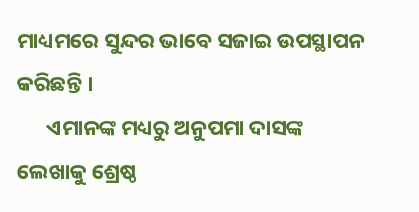ମାଧ୍ୟମରେ ସୁନ୍ଦର ଭାବେ ସଜାଇ ଉପସ୍ଥାପନ କରିଛନ୍ତି ।
      ଏମାନଙ୍କ ମଧ୍ୟରୁ ଅନୁପମା ଦାସଙ୍କ ଲେଖାକୁ ଶ୍ରେଷ୍ଠ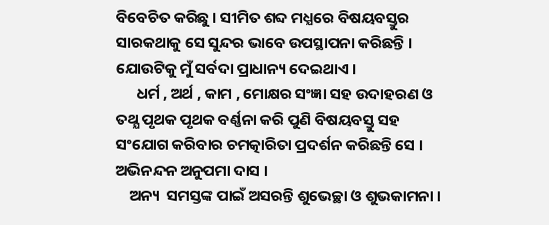ବିବେଚିତ କରିଛୁ । ସୀମିତ ଶବ୍ଦ ମଧ୍ଯରେ ବିଷୟବସ୍ତୁର ସାରକଥାକୁ ସେ ସୁନ୍ଦର ଭାବେ ଉପସ୍ଥାପନା କରିଛନ୍ତି । ଯୋଉଟିକୁ ମୁଁ ସର୍ବଦା ପ୍ରାଧାନ୍ୟ ଦେଇଥାଏ ।
      ଧର୍ମ , ଅର୍ଥ , କାମ , ମୋକ୍ଷର ସଂଜ୍ଞା ସହ ଉଦାହରଣ ଓ ତଥ୍ଯ ପୃଥକ ପୃଥକ ବର୍ଣ୍ଣନା କରି ପୁଣି ବିଷୟବସ୍ତୁ ସହ ସଂଯୋଗ କରିବାର ଚମତ୍କାରିତା ପ୍ରଦର୍ଶନ କରିଛନ୍ତି ସେ । ଅଭିନନ୍ଦନ ଅନୁପମା ଦାସ ।
    ଅନ୍ୟ  ସମସ୍ତଙ୍କ ପାଇଁ ଅସରନ୍ତି ଶୁଭେଚ୍ଛା ଓ ଶୁଭକାମନା ।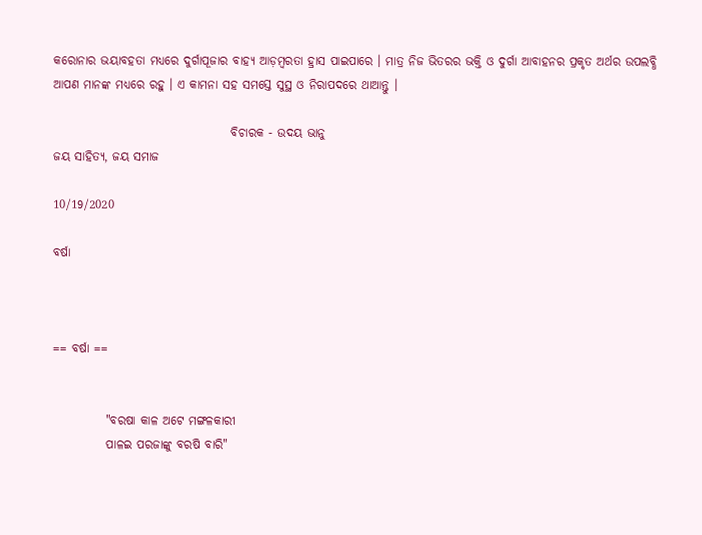କରୋନାର ଭୟାବହତା ମଧ୍ଯରେ ଦୁର୍ଗାପୂଜାର ବାହ୍ୟ ଆଡ଼ମ୍ବରତା ହ୍ରାସ ପାଇପାରେ । ମାତ୍ର ନିଜ ଭିତରର ଭକ୍ତି ଓ ଦୁର୍ଗା ଆବାହନର ପ୍ରକୃତ ଅର୍ଥର ଉପଲବ୍ଧି ଆପଣ ମାନଙ୍କ ମଧ୍ୟରେ ରହୁ । ଏ କାମନା ସହ ସମସ୍ତେ ସୁସ୍ଥ ଓ ନିରାପଦରେ ଥାଆନ୍ତୁ ।

                                     ବିଚାରକ - ଉଦୟ ଭାନୁ
ଜୟ ସାହିତ୍ୟ, ଜୟ ସମାଜ

10/19/2020

ବର୍ଷା



== ବର୍ଷା ==


           "ବରଷା କାଳ ଅଟେ ମଙ୍ଗଳକାରୀ
           ପାଳଇ ପରଜାଙ୍କୁ ବରଷି ବାରି"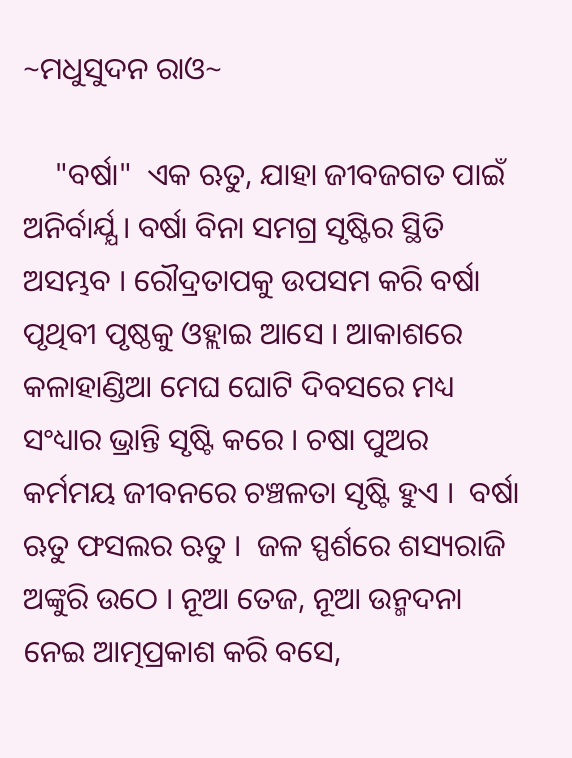~ମଧୁସୁଦନ ରାଓ~

    "ବର୍ଷା"  ଏକ ଋତୁ, ଯାହା ଜୀବଜଗତ ପାଇଁ ଅନିର୍ବାର୍ଯ୍ଯ । ବର୍ଷା ବିନା ସମଗ୍ର ସୃଷ୍ଟିର ସ୍ଥିତି ଅସମ୍ଭବ । ରୌଦ୍ରତାପକୁ ଉପସମ କରି ବର୍ଷା ପୃଥିବୀ ପୃଷ୍ଠକୁ ଓହ୍ଲାଇ ଆସେ । ଆକାଶରେ କଳାହାଣ୍ଡିଆ ମେଘ ଘୋଟି ଦିବସରେ ମଧ୍ୟ ସଂଧ୍ୟାର ଭ୍ରାନ୍ତି ସୃଷ୍ଟି କରେ । ଚଷା ପୁଅର କର୍ମମୟ ଜୀବନରେ ଚଞ୍ଚଳତା ସୃଷ୍ଟି ହୁଏ ।  ବର୍ଷା ଋତୁ ଫସଲର ଋତୁ ।  ଜଳ ସ୍ପର୍ଶରେ ଶସ୍ୟରାଜି ଅଙ୍କୁରି ଉଠେ । ନୂଆ ତେଜ, ନୂଆ ଉନ୍ମଦନା ନେଇ ଆତ୍ମପ୍ରକାଶ କରି ବସେ,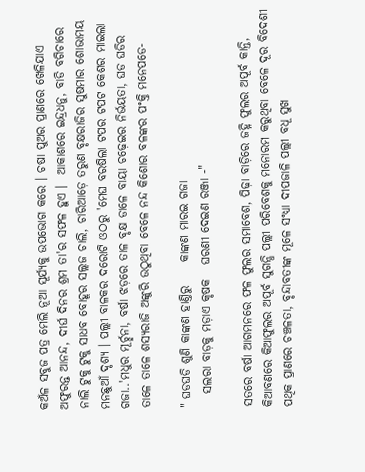କଅଁଳ ସବୁଜ ପତ୍ର ମେଲି ନୂଆ ସୂର୍ଯ୍ୟକୁ ଉପଭୋଗ କରେ । ଚଷା ପୁଅର ପ୍ରାଣରେ ଖେଳିଯାଏ ଅଫୁରନ୍ତ ଆନନ୍ଦ, ଦୀର୍ଘ ଦିନର ଶ୍ରମ ତା'ର ସଫଳ ହୁଏ ।  ଆକାଶରେ ଇନ୍ଦ୍ରଧନୁ, ବାଡି ବଗିଚାରେ ନାଲି ଟୁକୁ ଟୁକୁ ସାଧବ ବୋହୂର ସଲ୍ଲଜ ଚାଲି, ଚାରିଆଡ଼େ ତରୁଣ ବୃକ୍ଷରାଜିର ସୁଷମାର ଶୋଭାମୟ ମନଛୁଆଁ ଦୃଶ୍ୟ । ପଲ୍ଲୀ ବାଳକର ଦରୋଟି ଓଠରୁ 'ମେଘ ବରଷିଲା ଟପର ଟପଟ କେଶର ମାଇଲା ଗଜା..'ମଧୁର ମୂର୍ଚ୍ଛନା, ବର୍ଷା ଝଡ଼ରେ ତାଳ ବୃକ୍ଷ ଡାଳେ ବାୟା ଚଢ଼େଇର ନିର୍ଭୟତା, ଘଡ ଘଡିର ତାଳେ ତାଳେ ଶସ୍ୟରାଜି ଅଙ୍କୁରି ଉଠୁଥିବା ବେଳେ ନନ୍ଦ କିଶୋର ବଳଙ୍କର ପଂକ୍ତି ମନେପଡେ-

" ଘଡଘଡି ଶୁଣି କାଙ୍କଣ ହାଣ୍ତିରୁ     କାଙ୍କଣ ମାରଇ ଗଜା
   ସଲରା ବାଡ଼କୁ ମଡ଼ାଏ କୃଷକ   ଘରଣୀ ଦେଇଣ ରଞ୍ଜା -"

ସତରେ ବର୍ଷା ଆଗମନରେ ଫଳ ଫୁଲର ସମାବେଶ, ପିଢ଼ା ବାଡ଼ିରେ ଜହ୍ନି ଫୁଲର ଅପୂର୍ବ କାନ୍ତି, କିଆବଣରେ କିଆଫୁଲର ଅପୂର୍ବ ସୁଗନ୍ଧି ପଲ୍ଲୀ ପରିବେଶକୁ ମନୋରମ କରୁଥିବା ବେଳେ ଦୂର ବିଦେଶୀ ପଥିକ ପ୍ରାଣରେ ଚଞ୍ଚଳତା, ବୃନ୍ଦାବତୀଙ୍କ ମୂଳେ ସଂଧ୍ୟା ଦୀପଜାଳି ପଲ୍ଲୀ ବଧୂ ସୁଖ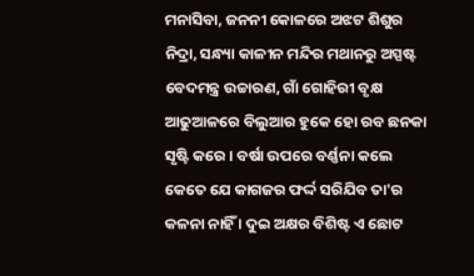ମନାସିବା, ଜନନୀ କୋଳରେ ଅଝଟ ଶିଶୁର ନିଦ୍ରା, ସନ୍ଧ୍ୟା କାଳୀନ ମନ୍ଦିର ମଥାନରୁ ଅସ୍ପଷ୍ଟ ବେଦମନ୍ତ୍ର ଉଚ୍ଚାରଣ, ଗାଁ ଗୋହିରୀ ବୃକ୍ଷ ଆଢୁଆଳରେ ବିଲୁଆର ହୁକେ ହୋ ରବ ଛନକା ସୃଷ୍ଟି କରେ । ବର୍ଷା ଉପରେ ବର୍ଣ୍ଣନା କଲେ କେତେ ଯେ କାଗଜର ଫର୍ଦ୍ଦ ସରିଯିବ ତା'ର କଳନା ନାହିଁ । ଦୁଇ ଅକ୍ଷର ବିଶିଷ୍ଟ ଏ ଛୋଟ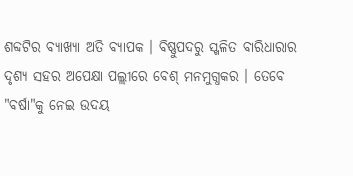ଶବ୍ଦଟିର ବ୍ଯାଖ୍ଯା ଅତି ବ୍ଯାପକ । ବିଷ୍ଣୁପଦରୁ ସ୍ଖଳିତ ବାରିଧାରାର ଦୃଶ୍ଯ ସହର ଅପେକ୍ଷା ପଲ୍ଲୀରେ ବେଶ୍‌ ମନମୁଗ୍ଧକର । ତେବେ "ବର୍ଷା"କୁ ନେଇ ଉଦୟ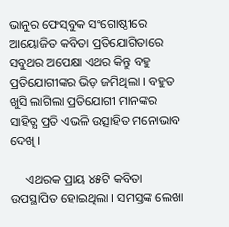ଭାନୁର ଫେସ୍‌ବୁକ ସଂଗୋଷ୍ଠୀରେ ଆୟୋଜିତ କବିତା ପ୍ରତିଯୋଗିତାରେ ସବୁଥର ଅପେକ୍ଷା ଏଥର କିନ୍ତୁ ବହୁ ପ୍ରତିଯୋଗୀଙ୍କର ଭିଡ଼ ଜମିଥିଲା । ବହୁତ ଖୁସି ଲାଗିଲା ପ୍ରତିଯୋଗୀ ମାନଙ୍କର ସାହିତ୍ଯ ପ୍ରତି ଏଭଳି ଉତ୍ସାହିତ ମନୋଭାବ ଦେଖି ।

     ଏଥରକ ପ୍ରାୟ ୪୫ଟି କବିତା ଉପସ୍ଥାପିତ ହୋଇଥିଲା । ସମସ୍ତଙ୍କ ଲେଖା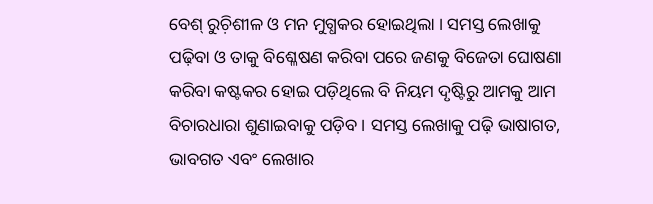ବେଶ୍‌ ରୁଚ଼ିଶୀଳ ଓ ମନ ମୁଗ୍ଧକର ହୋଇଥିଲା । ସମସ୍ତ ଲେଖାକୁ ପଢ଼ିବା ଓ ତାକୁ ବିଶ୍ଳେଷଣ କରିବା ପରେ ଜଣକୁ ବିଜେତା ଘୋଷଣା କରିବା କଷ୍ଟକର ହୋଇ ପଡ଼ିଥିଲେ ବି ନିୟମ ଦୃଷ୍ଟିରୁ ଆମକୁ ଆମ ବିଚାରଧାରା ଶୁଣାଇବାକୁ ପଡ଼ିବ । ସମସ୍ତ ଲେଖାକୁ ପଢ଼ି ଭାଷାଗତ, ଭାବଗତ ଏବଂ ଲେଖାର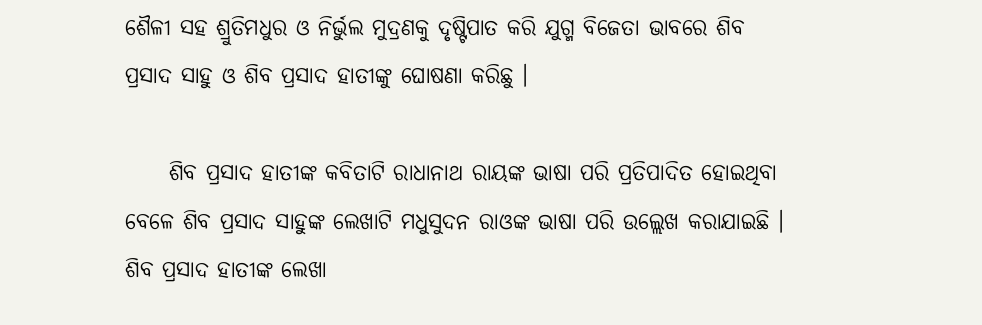ଶୈଳୀ ସହ ଶ୍ରୁତିମଧୁର ଓ ନିର୍ଭୁଲ ମୁଦ୍ରଣକୁ ଦୃଷ୍ଟିପାତ କରି ଯୁଗ୍ମ ବିଜେତା ଭାବରେ ଶିବ ପ୍ରସାଦ ସାହୁ ଓ ଶିବ ପ୍ରସାଦ ହାତୀଙ୍କୁ ଘୋଷଣା କରିଛୁ ।

     ଶିବ ପ୍ରସାଦ ହାତୀଙ୍କ କବିତାଟି ରାଧାନାଥ ରାୟଙ୍କ ଭାଷା ପରି ପ୍ରତିପାଦିତ ହୋଇଥିବା ବେଳେ ଶିବ ପ୍ରସାଦ ସାହୁଙ୍କ ଲେଖାଟି ମଧୁସୁଦନ ରାଓଙ୍କ ଭାଷା ପରି ଉଲ୍ଲେଖ କରାଯାଇଛି । ଶିବ ପ୍ରସାଦ ହାତୀଙ୍କ ଲେଖା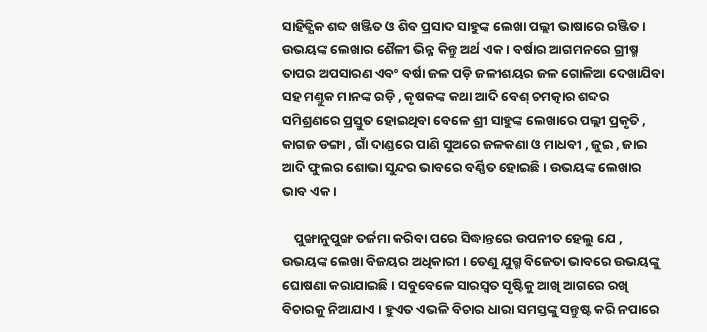ସାହିତ୍ଯିକ ଶବ୍ଦ ଖଞ୍ଜିତ ଓ ଶିବ ପ୍ରସାଦ ସାହୁଙ୍କ ଲେଖା ପଲ୍ଲୀ ଭାଷାରେ ରଞ୍ଜିତ । ଉଭୟଙ୍କ ଲେଖାର ଶୈଳୀ ଭିନ୍ନ କିନ୍ତୁ ଅର୍ଥ ଏକ । ବର୍ଷାର ଆଗମନରେ ଗ୍ରୀଷ୍ମ ତାପର ଅପସାରଣ ଏବଂ ବର୍ଷା ଜଳ ପଡ଼ି ଜଳୀଶୟର ଜଳ ଗୋଳିଆ ଦେଖାଯିବା ସହ ମଣ୍ତୁକ ମାନଙ୍କ ରଡ଼ି , କୃଷକଙ୍କ କଥା ଆଦି ବେଶ୍‌ ଚମତ୍କାର ଶବ୍ଦର ସମିଶ୍ରଣରେ ପ୍ରସ୍ତୁତ ହୋଇଥିବା ବେଳେ ଶ୍ରୀ ସାହୁଙ୍କ ଲେଖାରେ ପଲ୍ଲୀ ପ୍ରକୃତି , କାଗଜ ଡଙ୍ଗା , ଗାଁ ଦାଣ୍ଡରେ ପାଣି ସୁଅରେ ଜଳକଣା ଓ ମାଧବୀ , ଜୁଇ , ଜାଇ ଆଦି ଫୁଲର ଶୋଭା ସୁନ୍ଦର ଭାବରେ ବର୍ଣ୍ଣିତ ହୋଇଛି । ଉଭୟଙ୍କ ଲେଖାର ଭାବ ଏକ ।

    ପୁଙ୍ଖାନୁପୁଙ୍ଖ ତର୍ଜମା କରିବା ପରେ ସିଦ୍ଧାନ୍ତରେ ଉପନୀତ ହେଲୁ ଯେ , ଉଭୟଙ୍କ ଲେଖା ବିଜୟର ଅଧିକାରୀ । ତେଣୁ ଯୁଗ୍ମ ବିଜେତା ଭାବରେ ଉଭୟଙ୍କୁ ଘୋଷଣା କରାଯାଇଛି । ସବୁବେଳେ ସାରସ୍ବତ ସୃଷ୍ଟିକୁ ଆଖି ଆଗରେ ରଖି ବିଚାରକୁ ନିଆଯାଏ । ହୁଏତ ଏଭଳି ବିଚାର ଧାରା ସମସ୍ତଙ୍କୁ ସନ୍ତୁଷ୍ଟ କରି ନପାରେ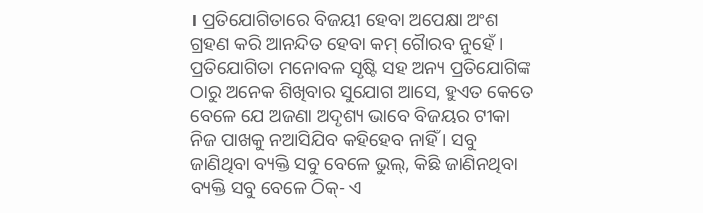। ପ୍ରତିଯୋଗିତାରେ ବିଜୟୀ ହେବା ଅପେକ୍ଷା ଅଂଶ ଗ୍ରହଣ କରି ଆନନ୍ଦିତ ହେବା କମ୍ ଗୈାରବ ନୁହେଁ । ପ୍ରତିଯୋଗିତା ମନୋବଳ ସୃଷ୍ଟି ସହ ଅନ୍ୟ ପ୍ରତିଯୋଗିଙ୍କ ଠାରୁ ଅନେକ ଶିଖିବାର ସୁଯୋଗ ଆସେ, ହୁଏତ କେତେ ବେଳେ ଯେ ଅଜଣା ଅଦୃଶ୍ୟ ଭାବେ ବିଜୟର ଟୀକା ନିଜ ପାଖକୁ ନଆସିଯିବ କହିହେବ ନାହିଁ । ସବୁ ଜାଣିଥିବା ବ୍ୟକ୍ତି ସବୁ ବେଳେ ଭୁଲ୍, କିଛି ଜାଣିନଥିବା ବ୍ୟକ୍ତି ସବୁ ବେଳେ ଠିକ୍- ଏ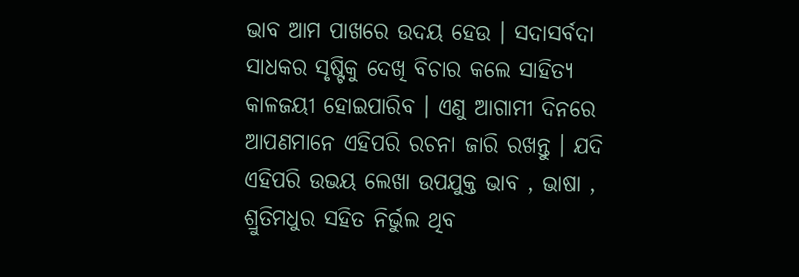ଭାବ ଆମ ପାଖରେ ଉଦୟ ହେଉ । ସଦାସର୍ବଦା ସାଧକର ସୃଷ୍ଟିକୁ ଦେଖି ବିଚାର କଲେ ସାହିତ୍ଯ କାଳଜୟୀ ହୋଇପାରିବ । ଏଣୁ ଆଗାମୀ ଦିନରେ ଆପଣମାନେ ଏହିପରି ରଚନା ଜାରି ରଖନ୍ତୁ । ଯଦି  ଏହିପରି ଉଭୟ ଲେଖା ଉପଯୁକ୍ତ ଭାବ , ଭାଷା , ଶ୍ରୁତିମଧୁର ସହିତ ନିର୍ଭୁଲ ଥିବ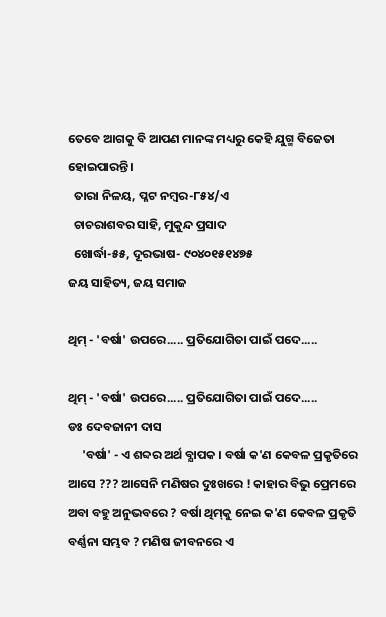ତେବେ ଆଗକୁ ବି ଆପଣ ମାନଙ୍କ ମଧ୍ୟରୁ କେହି ଯୁଗ୍ମ ବିଜେତା ହୋଇପାରନ୍ତି ।
  ତାରା ନିଳୟ, ପ୍ଳଟ ନମ୍ବର-୮୫୪/ଏ
  ଚାଚରାଶବର ସାହି, ମୁକୁନ୍ଦ ପ୍ରସାଦ
  ଖୋର୍ଦ୍ଧା-୫୫, ଦୂରଭାଷ- ୯୦୪୦୧୫୧୪୭୫
ଜୟ ସାହିତ୍ୟ, ଜୟ ସମାଜ

ଥିମ୍‌ - 'ବର୍ଷା' ଉପରେ..... ପ୍ରତିଯୋଗିତା ପାଇଁ ପଦେ.....

ଥିମ୍‌ - 'ବର୍ଷା' ଉପରେ..... ପ୍ରତିଯୋଗିତା ପାଇଁ ପଦେ.....
ଡଃ ଦେବଜାନୀ ଦାସ
     'ବର୍ଷା' - ଏ ଶବ୍ଦର ଅର୍ଥ ବ୍ଯାପକ । ବର୍ଷା କ'ଣ କେବଳ ପ୍ରକୃତିରେ ଆସେ ??? ଆସେନି ମଣିଷର ଦୁଃଖରେ ! କାହାର ବିଭୁ ପ୍ରେମରେ ଅବା ବହୁ ଅନୁଭବରେ ? ବର୍ଷା ଥିମ୍‌କୁ ନେଇ କ'ଣ କେବଳ ପ୍ରକୃତି ବର୍ଣ୍ଣନା ସମ୍ଭବ ? ମଣିଷ ଜୀବନରେ ଏ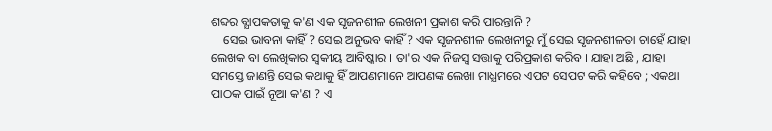ଶବ୍ଦର ବ୍ଯାପକତାକୁ କ'ଣ ଏକ ସୃଜନଶୀଳ ଲେଖନୀ ପ୍ରକାଶ କରି ପାରନ୍ତାନି ?
    ସେଇ ଭାବନା କାହିଁ ? ସେଇ ଅନୁଭବ କାହିଁ ? ଏକ ସୃଜନଶୀଳ ଲେଖନୀରୁ ମୁଁ ସେଇ ସୃଜନଶୀଳତା ଚାହେଁ ଯାହା ଲେଖକ ବା ଲେଖିକାର ସ୍ବକୀୟ ଆବିଷ୍କାର । ତା'ର ଏକ ନିଜସ୍ବ ସତ୍ତାକୁ ପରିପ୍ରକାଶ କରିବ । ଯାହା ଅଛି , ଯାହା ସମସ୍ତେ ଜାଣନ୍ତି ସେଇ କଥାକୁ ହିଁ ଆପଣମାନେ ଆପଣଙ୍କ ଲେଖା ମାଧ୍ଯମରେ ଏପଟ ସେପଟ କରି କହିବେ ; ଏକଥା ପାଠକ ପାଇଁ ନୂଆ କ'ଣ ? ଏ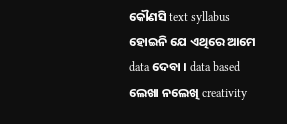କୌଣସି text syllabus ହୋଇନି ଯେ ଏଥିରେ ଆମେ data ଦେବା । data based ଲେଖା ନଲେଖି creativity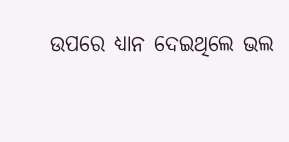ଉପରେ ଧ୍ଯାନ ଦେଇଥିଲେ ଭଲ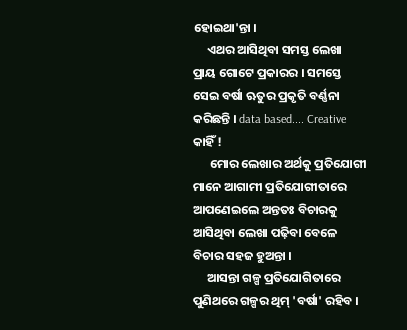ହୋଇଥା'ନ୍ତା ।
     ଏଥର ଆସିଥିବା ସମସ୍ତ ଲେଖା ପ୍ରାୟ ଗୋଟେ ପ୍ରକାରର । ସମସ୍ତେ ସେଇ ବର୍ଷା ଋତୁର ପ୍ରକୃତି ବର୍ଣ୍ଣନା କରିଛନ୍ତି । data based.... Creative କାହିଁ !
      ମୋର ଲେଖାର ଅର୍ଥକୁ ପ୍ରତିଯୋଗୀ ମାନେ ଆଗାମୀ ପ୍ରତିଯୋଗୀତାରେ ଆପଣେଇଲେ ଅନ୍ତତଃ ବିଚାରକୁ ଆସିଥିବା ଲେଖା ପଢ଼ିବା ବେଳେ ବିଚାର ସହଜ ହୁଅନ୍ତା ।
     ଆସନ୍ତା ଗଳ୍ପ ପ୍ରତିଯୋଗିତାରେ ପୁଣିଥରେ ଗଳ୍ପର ଥିମ୍‌ 'ବର୍ଷା' ରହିବ ।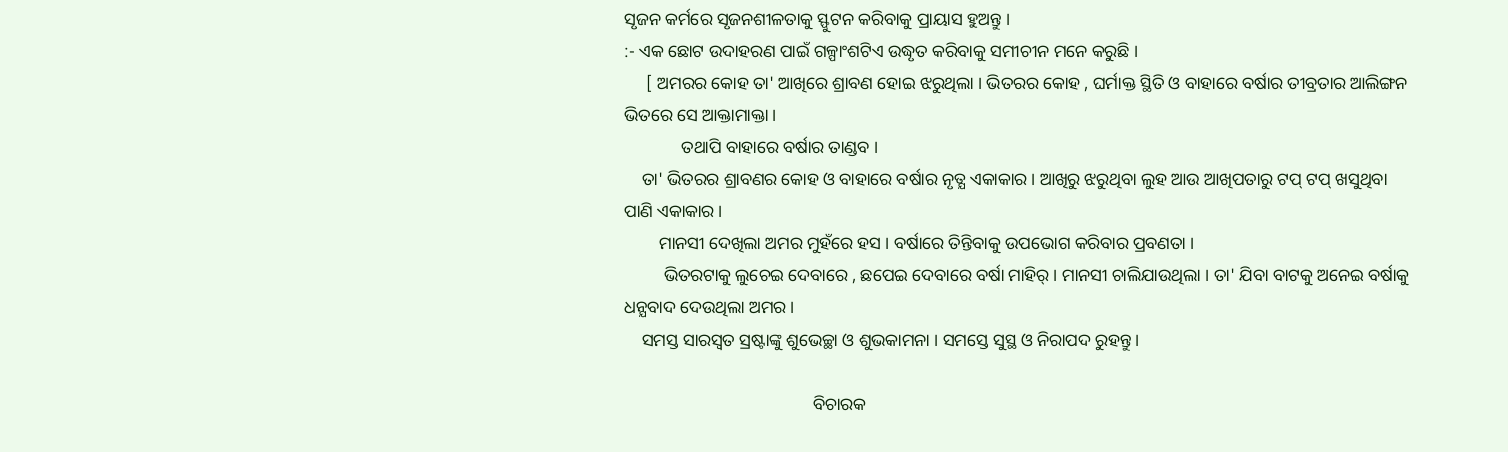ସୃଜନ କର୍ମରେ ସୃଜନଶୀଳତାକୁ ସ୍ଫୁଟନ କରିବାକୁ ପ୍ରାୟାସ ହୁଅନ୍ତୁ ।
:- ଏକ ଛୋଟ ଉଦାହରଣ ପାଇଁ ଗଳ୍ପାଂଶଟିଏ ଉଦ୍ଧୃତ କରିବାକୁ ସମୀଚୀନ ମନେ କରୁଛି ।
     [ ଅମରର କୋହ ତା' ଆଖିରେ ଶ୍ରାବଣ ହୋଇ ଝରୁଥିଲା । ଭିତରର କୋହ , ଘର୍ମାକ୍ତ ସ୍ଥିତି ଓ ବାହାରେ ବର୍ଷାର ତୀବ୍ରତାର ଆଲିଙ୍ଗନ ଭିତରେ ସେ ଆକ୍ତାମାକ୍ତା ।
             ତଥାପି ବାହାରେ ବର୍ଷାର ତାଣ୍ଡବ ।
    ତା' ଭିତରର ଶ୍ରାବଣର କୋହ ଓ ବାହାରେ ବର୍ଷାର ନୃତ୍ଯ ଏକାକାର । ଆଖିରୁ ଝରୁଥିବା ଲୁହ ଆଉ ଆଖିପତାରୁ ଟପ୍‌ ଟପ୍‌ ଖସୁଥିବା ପାଣି ଏକାକାର ।
        ମାନସୀ ଦେଖିଲା ଅମର ମୁହଁରେ ହସ । ବର୍ଷାରେ ତିନ୍ତିବାକୁ ଉପଭୋଗ କରିବାର ପ୍ରବଣତା ।
         ଭିତରଟାକୁ ଲୁଚେଇ ଦେବାରେ , ଛପେଇ ଦେବାରେ ବର୍ଷା ମାହିର୍‌ । ମାନସୀ ଚାଲିଯାଉଥିଲା । ତା' ଯିବା ବାଟକୁ ଅନେଇ ବର୍ଷାକୁ ଧନ୍ଯବାଦ ଦେଉଥିଲା ଅମର ।
    ସମସ୍ତ ସାରସ୍ବତ ସ୍ରଷ୍ଟାଙ୍କୁ ଶୁଭେଚ୍ଛା ଓ ଶୁଭକାମନା । ସମସ୍ତେ ସୁସ୍ଥ ଓ ନିରାପଦ ରୁହନ୍ତୁ ।

                                           ବିଚାରକ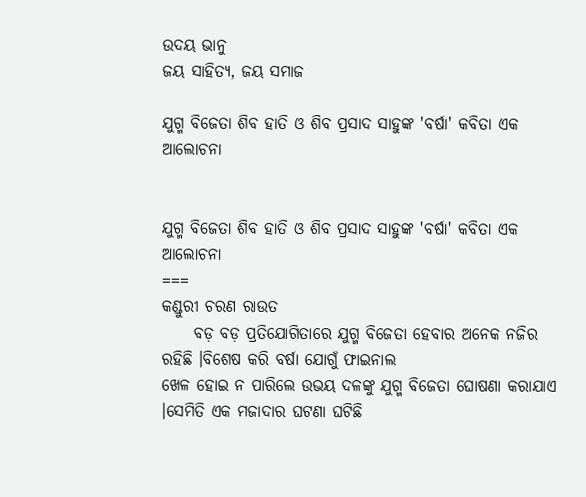ଉଦୟ ଭାନୁ
ଜୟ ସାହିତ୍ୟ, ଜୟ ସମାଜ

ଯୁଗ୍ମ ବିଜେତା ଶିବ ହାତି ଓ ଶିବ ପ୍ରସାଦ ସାହୁଙ୍କ 'ବର୍ଷା' କବିତା ଏକ ଆଲୋଚନା


ଯୁଗ୍ମ ବିଜେତା ଶିବ ହାତି ଓ ଶିବ ପ୍ରସାଦ ସାହୁଙ୍କ 'ବର୍ଷା' କବିତା ଏକ ଆଲୋଚନା
===
କଣ୍ଡୁରୀ ଚରଣ ରାଉତ
     ବଡ଼ ବଡ଼ ପ୍ରତିଯୋଗିତାରେ ଯୁଗ୍ମ ବିଜେତା ହେବାର ଅନେକ ନଜିର ରହିଛି ।ବିଶେଷ କରି ବର୍ଷା ଯୋଗୁଁ ଫାଇନାଲ
ଖେଳ ହୋଇ ନ ପାରିଲେ ଉଭୟ ଦଳଙ୍କୁ ଯୁଗ୍ମ ବିଜେତା ଘୋଷଣା କରାଯାଏ ।ସେମିତି ଏକ ମଜାଦାର ଘଟଣା ଘଟିଛି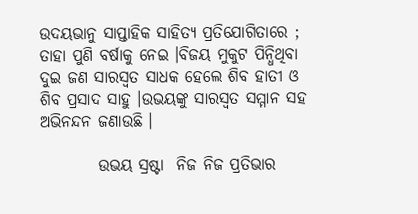ଉଦୟଭାନୁ ସାପ୍ତାହିକ ସାହିତ୍ୟ ପ୍ରତିଯୋଗିତାରେ ; ତାହା ପୁଣି ବର୍ଷାକୁ ନେଇ ।ବିଜୟ ମୁକୁଟ ପିନ୍ଧିଥିବା ଦୁଇ ଜଣ ସାରସ୍ବତ ସାଧକ ହେଲେ ଶିବ ହାତୀ ଓ ଶିବ ପ୍ରସାଦ ସାହୁ ।ଉଭୟଙ୍କୁ ସାରସ୍ବତ ସମ୍ମାନ ସହ ଅଭିନନ୍ଦନ ଜଣାଉଛି ।

         ଉଭୟ ସ୍ରଷ୍ଟା  ନିଜ ନିଜ ପ୍ରତିଭାର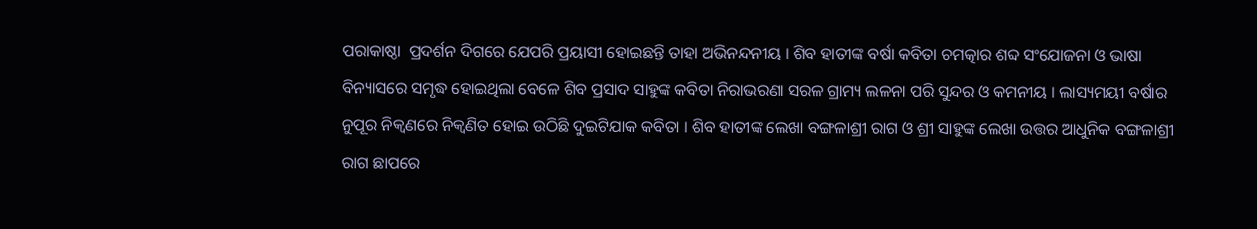ପରାକାଷ୍ଠା  ପ୍ରଦର୍ଶନ ଦିଗରେ ଯେପରି ପ୍ରୟାସୀ ହୋଇଛନ୍ତି ତାହା ଅଭିନନ୍ଦନୀୟ । ଶିବ ହାତୀଙ୍କ ବର୍ଷା କବିତା ଚମତ୍କାର ଶବ୍ଦ ସଂଯୋଜନା ଓ ଭାଷା ବିନ୍ୟାସରେ ସମୃଦ୍ଧ ହୋଇଥିଲା ବେଳେ ଶିବ ପ୍ରସାଦ ସାହୁଙ୍କ କବିତା ନିରାଭରଣା ସରଳ ଗ୍ରାମ୍ୟ ଲଳନା ପରି ସୁନ୍ଦର ଓ କମନୀୟ । ଲାସ୍ୟମୟୀ ବର୍ଷାର ନୁପୂର ନିକ୍ବଣରେ ନିକ୍ବଣିତ ହୋଇ ଉଠିଛି ଦୁଇଟିଯାକ କବିତା । ଶିବ ହାତୀଙ୍କ ଲେଖା ବଙ୍ଗଳାଶ୍ରୀ ରାଗ ଓ ଶ୍ରୀ ସାହୁଙ୍କ ଲେଖା ଉତ୍ତର ଆଧୁନିକ ବଙ୍ଗଳାଶ୍ରୀ ରାଗ ଛାପରେ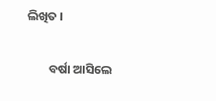ଲିଖିତ ।

        ବର୍ଷା ଆସିଲେ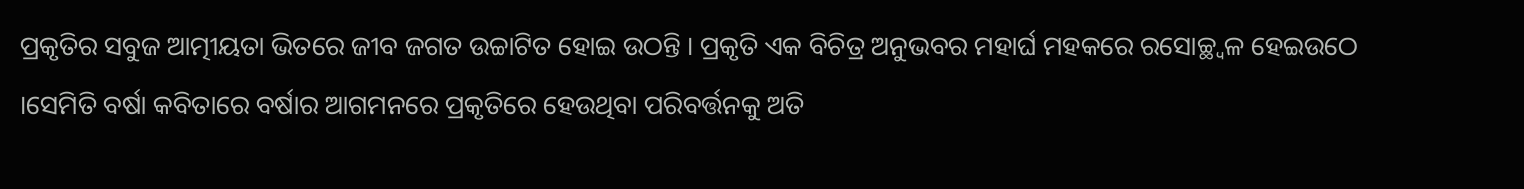ପ୍ରକୃତିର ସବୁଜ ଆତ୍ମୀୟତା ଭିତରେ ଜୀବ ଜଗତ ଉଚ୍ଚାଟିତ ହୋଇ ଉଠନ୍ତି । ପ୍ରକୃତି ଏକ ବିଚିତ୍ର ଅନୁଭବର ମହାର୍ଘ ମହକରେ ରସୋଚ୍ଛ୍ବଳ ହେଇଉଠେ ।ସେମିତି ବର୍ଷା କବିତାରେ ବର୍ଷାର ଆଗମନରେ ପ୍ରକୃତିରେ ହେଉଥିବା ପରିବର୍ତ୍ତନକୁ ଅତି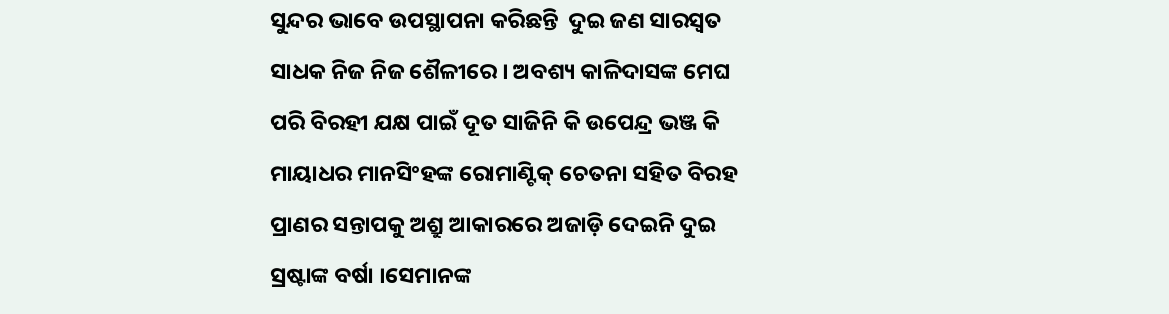ସୁନ୍ଦର ଭାବେ ଉପସ୍ଥାପନା କରିଛନ୍ତି  ଦୁଇ ଜଣ ସାରସ୍ବତ ସାଧକ ନିଜ ନିଜ ଶୈଳୀରେ । ଅବଶ୍ୟ କାଳିଦାସଙ୍କ ମେଘ ପରି ବିରହୀ ଯକ୍ଷ ପାଇଁ ଦୂତ ସାଜିନି କି ଉପେନ୍ଦ୍ର ଭଞ୍ଜ କି ମାୟାଧର ମାନସିଂହଙ୍କ ରୋମାଣ୍ଟିକ୍ ଚେତନା ସହିତ ବିରହ ପ୍ରାଣର ସନ୍ତାପକୁ ଅଶ୍ରୁ ଆକାରରେ ଅଜାଡ଼ି ଦେଇନି ଦୁଇ ସ୍ରଷ୍ଟାଙ୍କ ବର୍ଷା ।ସେମାନଙ୍କ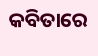କବିତାରେ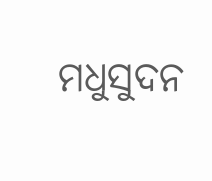ମଧୁସୁଦନ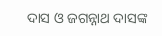ଦାସ ଓ ଜଗନ୍ନାଥ ଦାସଙ୍କ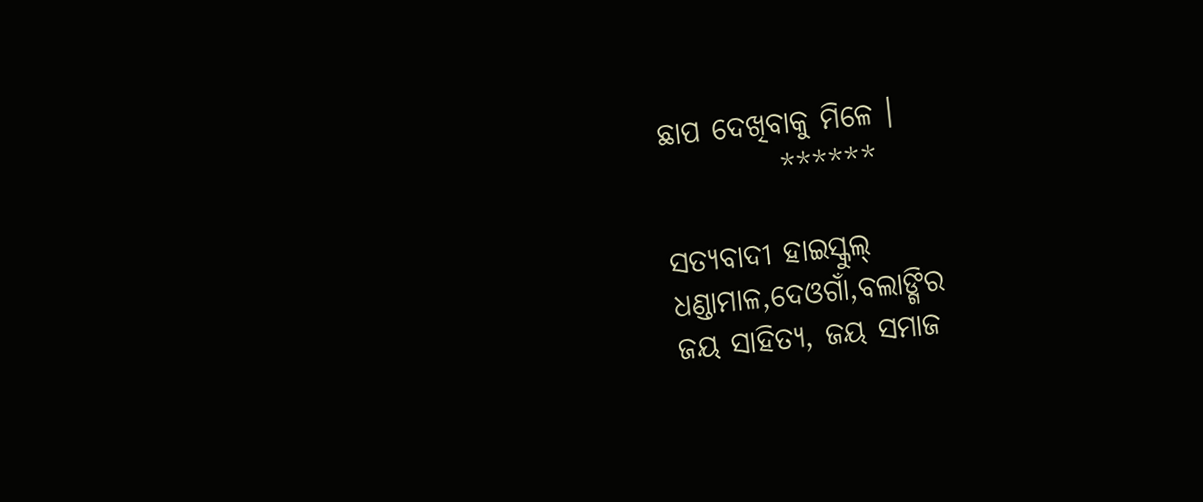ଛାପ ଦେଖିବାକୁ ମିଳେ ।
          ******

ସତ୍ୟବାଦୀ ହାଇସ୍କୁଲ୍
ଧଣ୍ଡାମାଳ,ଦେଓଗାଁ,ବଲାଙ୍ଗିର
ଜୟ ସାହିତ୍ୟ, ଜୟ ସମାଜ